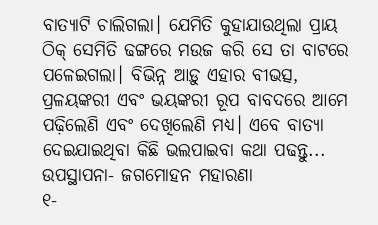ବାତ୍ୟାଟି ଚାଲିଗଲା। ଯେମିତି କୁହାଯାଉଥିଲା ପ୍ରାୟ ଠିକ୍ ସେମିତି ଢଙ୍ଗରେ ମଉଜ କରି ସେ ତା ବାଟରେ ପଳେଇଗଲା। ବିଭିନ୍ନ ଆଡ଼ୁ ଏହାର ବୀଭତ୍ସ, ପ୍ରଳୟଙ୍କରୀ ଏବଂ ଭୟଙ୍କରୀ ରୂପ ବାବଦରେ ଆମେ ପଢ଼ିଲେଣି ଏବଂ ଦେଖିଲେଣି ମଧ୍ୟ। ଏବେ ବାତ୍ୟା ଦେଇଯାଇଥିବା କିଛି ଭଲପାଇବା କଥା ପଢନ୍ତୁ...
ଉପସ୍ଥାପନା- ଜଗମୋହନ ମହାରଣା
୧-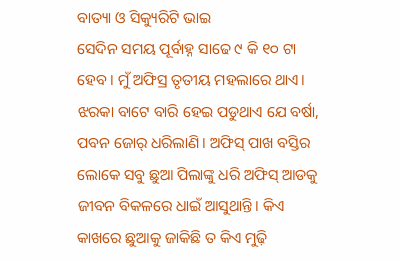ବାତ୍ୟା ଓ ସିକ୍ୟୁରିଟି ଭାଇ
ସେଦିନ ସମୟ ପୂର୍ବାହ୍ନ ସାଢେ ୯ କି ୧୦ ଟା ହେବ। ମୁଁ ଅଫିସ୍ର ତୃତୀୟ ମହଲାରେ ଥାଏ। ଝରକା ବାଟେ ବାରି ହେଇ ପଡୁଥାଏ ଯେ ବର୍ଷା, ପବନ ଜୋର୍ ଧରିଲାଣି। ଅଫିସ୍ ପାଖ ବସ୍ତିର ଲୋକେ ସବୁ ଛୁଆ ପିଲାଙ୍କୁ ଧରି ଅଫିସ୍ ଆଡକୁ ଜୀବନ ବିକଳରେ ଧାଇଁ ଆସୁଥାନ୍ତି। କିଏ କାଖରେ ଛୁଆକୁ ଜାକିଛି ତ କିଏ ମୁଢ଼ି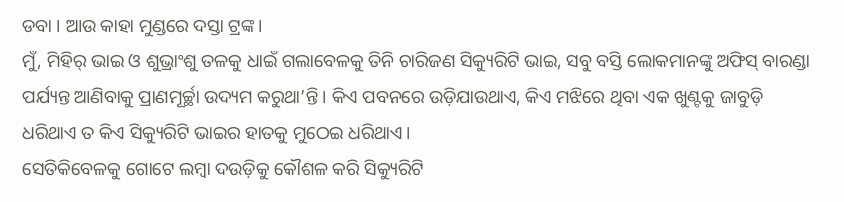ଡବା । ଆଉ କାହା ମୁଣ୍ଡରେ ଦସ୍ତା ଟ୍ରଙ୍କ।
ମୁଁ, ମିହିର୍ ଭାଇ ଓ ଶୁଭ୍ରାଂଶୁ ତଳକୁ ଧାଇଁ ଗଲାବେଳକୁ ତିନି ଚାରିଜଣ ସିକ୍ୟୁରିଟି ଭାଇ, ସବୁ ବସ୍ତି ଲୋକମାନଙ୍କୁ ଅଫିସ୍ ବାରଣ୍ଡା ପର୍ଯ୍ୟନ୍ତ ଆଣିବାକୁ ପ୍ରାଣମୂର୍ଚ୍ଛା ଉଦ୍ୟମ କରୁଥା’ନ୍ତି। କିଏ ପବନରେ ଉଡ଼ିଯାଉଥାଏ, କିଏ ମଝିରେ ଥିବା ଏକ ଖୁଣ୍ଟକୁ ଜାବୁଡ଼ି ଧରିଥାଏ ତ କିଏ ସିକ୍ୟୁରିଟି ଭାଇର ହାତକୁ ମୁଠେଇ ଧରିଥାଏ।
ସେତିକିବେଳକୁ ଗୋଟେ ଲମ୍ବା ଦଉଡ଼ିକୁ କୌଶଳ କରି ସିକ୍ୟୁରିଟି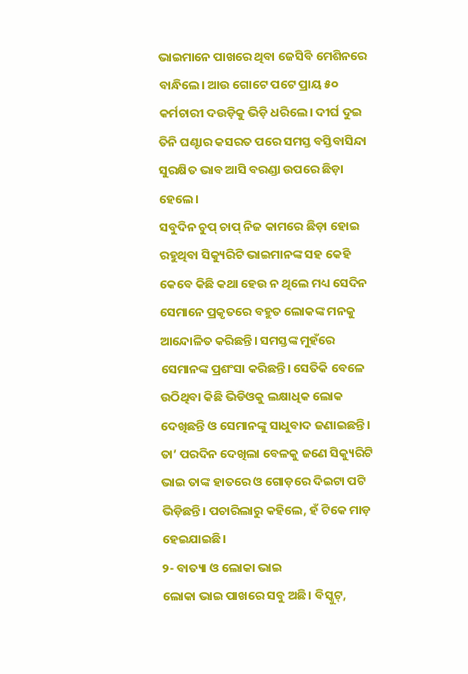ଭାଇମାନେ ପାଖରେ ଥିବା ଜେସିବି ମେଶିନରେ ବାନ୍ଧିଲେ। ଆଉ ଗୋଟେ ପଟେ ପ୍ରାୟ ୫୦ କର୍ମଚାରୀ ଦଉଡ଼ିକୁ ଭିଡ଼ି ଧରିଲେ। ଦୀର୍ଘ ଦୁଇ ତିନି ଘଣ୍ଟାର କସରତ ପରେ ସମସ୍ତ ବସ୍ତିବାସିନ୍ଦା ସୁରକ୍ଷିତ ଭାବ ଆସି ବରଣ୍ଡା ଉପରେ ଛିଡ଼ା ହେଲେ।
ସବୁଦିନ ଚୁପ୍ ଚାପ୍ ନିଜ କାମରେ ଛିଡ଼ା ହୋଇ ରହୁଥିବା ସିକ୍ୟୁରିଟି ଭାଇମାନଙ୍କ ସହ କେହି କେବେ କିଛି କଥା ହେଉ ନ ଥିଲେ ମଧ୍ୟ ସେଦିନ ସେମାନେ ପ୍ରକୃତରେ ବହୁତ ଲୋକଙ୍କ ମନକୁ ଆନ୍ଦୋଳିତ କରିଛନ୍ତି। ସମସ୍ତଙ୍କ ମୁହଁରେ ସେମାନଙ୍କ ପ୍ରଶଂସା କରିଛନ୍ତି। ସେତିକି ବେଳେ ଉଠିଥିବା କିଛି ଭିଡିଓକୁ ଲକ୍ଷାଧିକ ଲୋକ ଦେଖିଛନ୍ତି ଓ ସେମାନଙ୍କୁ ସାଧୁବାଦ ଜଣାଇଛନ୍ତି। ତା’ ପରଦିନ ଦେଖିଲା ବେଳକୁ ଜଣେ ସିକ୍ୟୁରିଟି ଭାଇ ତାଙ୍କ ହାତରେ ଓ ଗୋଡ଼ରେ ଦିଇଟା ପଟି ଭିଡ଼ିଛନ୍ତି। ପଚାରିଲାରୁ କହିଲେ, ହଁ ଟିକେ ମାଡ଼ ହେଇଯାଇଛି।
୨- ବାତ୍ୟା ଓ ଲୋକା ଭାଇ
ଲୋକା ଭାଇ ପାଖରେ ସବୁ ଅଛି। ବିସ୍କୁଟ୍,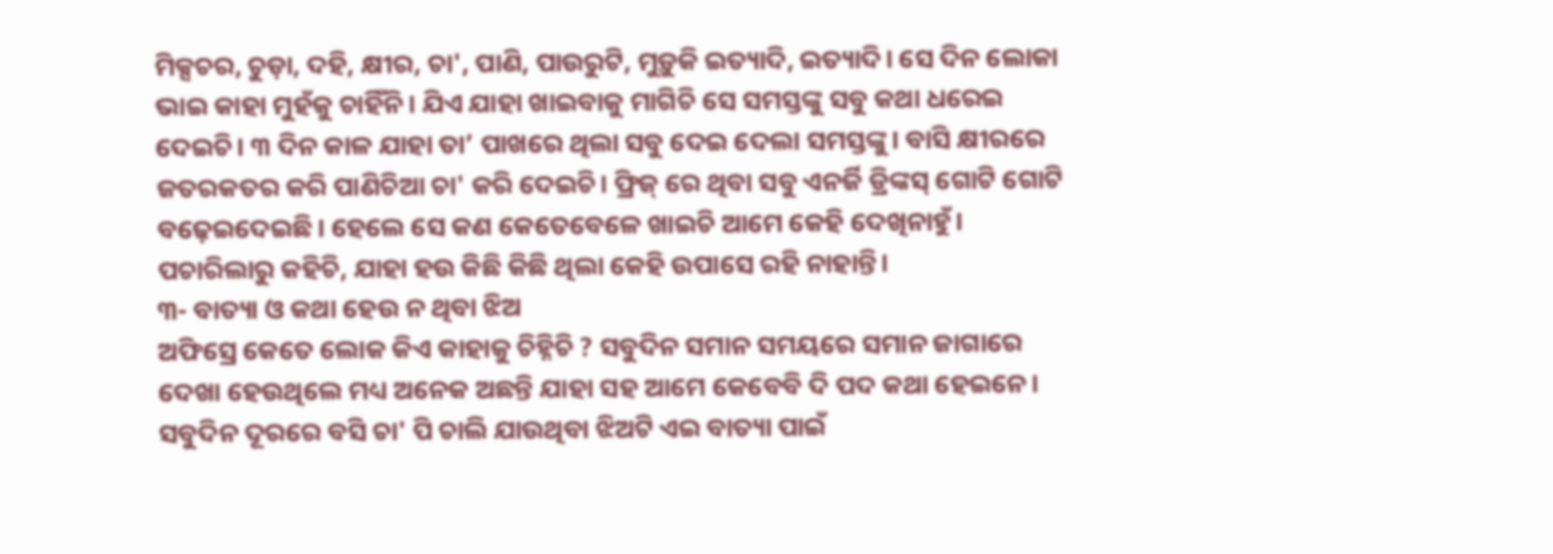ମିକ୍ସଚର, ଚୁଡ଼ା, ଦହି, କ୍ଷୀର, ଚା', ପାଣି, ପାଉରୁଟି, ମୁଡ଼ୁକି ଇତ୍ୟାଦି, ଇତ୍ୟାଦି। ସେ ଦିନ ଲୋକା ଭାଇ କାହା ମୁହଁକୁ ଚାହିଁନି। ଯିଏ ଯାହା ଖାଇବାକୁ ମାଗିଚି ସେ ସମସ୍ତଙ୍କୁ ସବୁ କଥା ଧରେଇ ଦେଇଚି। ୩ ଦିନ କାଳ ଯାହା ତା’ ପାଖରେ ଥିଲା ସବୁ ଦେଇ ଦେଲା ସମସ୍ତଙ୍କୁ। ବାସି କ୍ଷୀରରେ ଜତରକତର କରି ପାଣିଚିଆ ଚା' କରି ଦେଇଚି। ଫ୍ରିଜ୍ ରେ ଥିବା ସବୁ ଏନର୍ଜି ଡ୍ରିଙ୍କସ୍ ଗୋଟି ଗୋଟି ବଢ଼େଇଦେଇଛି। ହେଲେ ସେ କଣ କେତେବେଳେ ଖାଇଚି ଆମେ କେହି ଦେଖିନାହୁଁ।
ପଚାରିଲାରୁ କହିଚି, ଯାହା ହଉ କିଛି କିଛି ଥିଲା କେହି ଉପାସେ ରହି ନାହାନ୍ତି।
୩- ବାତ୍ୟା ଓ କଥା ହେଉ ନ ଥିବା ଝିଅ
ଅଫିସ୍ରେ କେତେ ଲୋକ କିଏ କାହାକୁ ଚିହ୍ନିଚି ? ସବୁଦିନ ସମାନ ସମୟରେ ସମାନ ଜାଗାରେ ଦେଖା ହେଉଥିଲେ ମଧ୍ୟ ଅନେକ ଅଛନ୍ତି ଯାହା ସହ ଆମେ କେବେବି ଦି ପଦ କଥା ହେଇନେ। ସବୁଦିନ ଦୂରରେ ବସି ଚା' ପି ଚାଲି ଯାଉଥିବା ଝିଅଟି ଏଇ ବାତ୍ୟା ପାଇଁ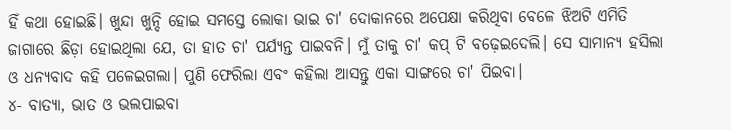ହିଁ କଥା ହୋଇଛି। ଖୁନ୍ଦା ଖୁନ୍ଦି ହୋଇ ସମସ୍ତେ ଲୋକା ଭାଇ ଚା' ଦୋକାନରେ ଅପେକ୍ଷା କରିଥିବା ବେଳେ ଝିଅଟି ଏମିତି ଜାଗାରେ ଛିଡ଼ା ହୋଇଥିଲା ଯେ, ତା ହାତ ଚା' ପର୍ଯ୍ୟନ୍ତ ପାଇବନି। ମୁଁ ତାକୁ ଚା' କପ୍ ଟି ବଢ଼େଇଦେଲି। ସେ ସାମାନ୍ୟ ହସିଲା ଓ ଧନ୍ୟବାଦ କହି ପଳେଇଗଲା। ପୁଣି ଫେରିଲା ଏବଂ କହିଲା ଆସନ୍ତୁ ଏକା ସାଙ୍ଗରେ ଚା' ପିଇବା।
୪- ବାତ୍ୟା, ଭାତ ଓ ଭଲପାଇବା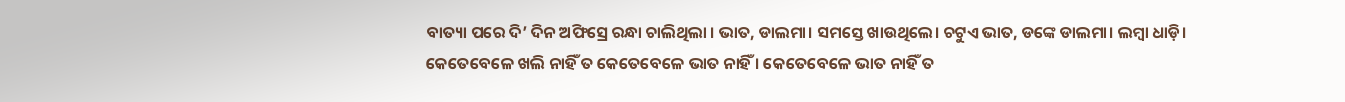ବାତ୍ୟା ପରେ ଦି’ ଦିନ ଅଫିସ୍ରେ ରନ୍ଧା ଚାଲିଥିଲା । ଭାତ, ଡାଲମା। ସମସ୍ତେ ଖାଉଥିଲେ। ଚଟୁଏ ଭାତ, ଡଙ୍କେ ଡାଲମା। ଲମ୍ବା ଧାଡ଼ି। କେତେବେଳେ ଖଲି ନାହିଁ ତ କେତେବେଳେ ଭାତ ନାହିଁ । କେତେବେଳେ ଭାତ ନାହିଁ ତ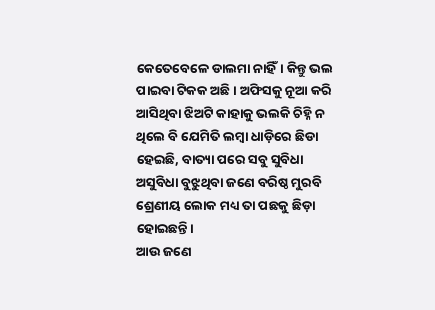କେତେବେଳେ ଡାଲମା ନାହିଁ। କିନ୍ତୁ ଭଲ ପାଇବା ଟିକକ ଅଛି। ଅଫିସକୁ ନୂଆ କରି ଆସିଥିବା ଝିଅଟି କାହାକୁ ଭଲକି ଚିହ୍ନି ନ ଥିଲେ ବି ଯେମିତି ଲମ୍ବା ଧାଡ଼ିରେ ଛିଡା ହେଇଛି, ବାତ୍ୟା ପରେ ସବୁ ସୁବିଧା ଅସୁବିଧା ବୁଝୁଥିବା ଜଣେ ବରିଷ୍ଠ ମୁରବି ଶ୍ରେଣୀୟ ଲୋକ ମଧ୍ୟ ତା ପଛକୁ ଛିଡ଼ା ହୋଇଛନ୍ତି।
ଆଉ ଜଣେ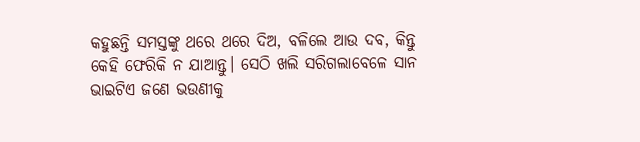କହୁଛନ୍ତି ସମସ୍ତଙ୍କୁ ଥରେ ଥରେ ଦିଅ, ବଳିଲେ ଆଉ ଦବ, କିନ୍ତୁ କେହି ଫେରିକି ନ ଯାଆନ୍ତୁ। ସେଠି ଖଲି ସରିଗଲାବେଳେ ସାନ ଭାଇଟିଏ ଜଣେ ଭଉଣୀକୁ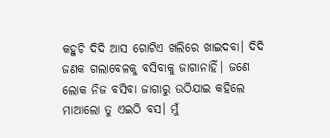କହୁଚି ଦିଦି ଆସ ଗୋଟିଏ ଖଲିରେ ଖାଇଦବା। ଦିଦି ଜଣକ ଗଲାବେଳକୁ ବସିବାକୁ ଜାଗାନାହିଁ। ଜଣେ ଲୋକ ନିଜ ବସିବା ଜାଗାରୁ ଉଠିଯାଇ କହିଲେ ମାଆଲୋ ତୁ ଏଇଠି ବସ। ମୁଁ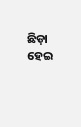ଛିଡ଼ା ହେଇ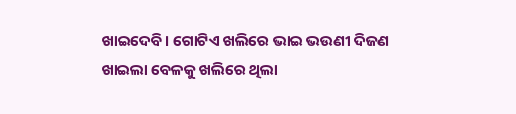ଖାଇଦେବି। ଗୋଟିଏ ଖଲିରେ ଭାଇ ଭଉଣୀ ଦିଜଣ ଖାଇଲା ବେଳକୁ ଖଲିରେ ଥିଲା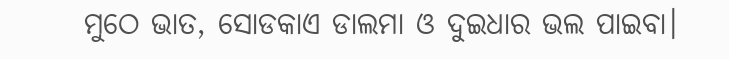ମୁଠେ ଭାତ, ସୋଡକାଏ ଡାଲମା ଓ ଦୁଇଧାର ଭଲ ପାଇବା।